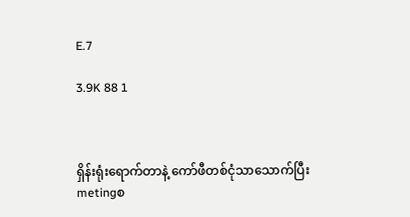E.7

3.9K 88 1



ရှိန်းရုံးရောက်တာနဲ့ ကော်ဖီတစ်ငုံသာသောက်ပြီး metingစ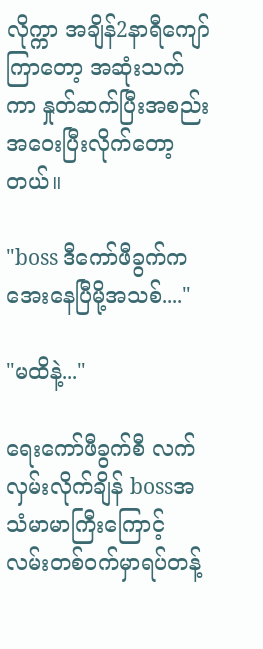လိုက္ကာ အချိန်2နာရီကျော်ကြာတော့ အဆုံးသက်ကာ နှုတ်ဆက်ပြီးအစည်းအဝေးပြီးလိုက်တော့တယ်။

"boss ဒီကော်ဖီခွက်ကအေးနေပြီမို့အသစ်...."

"မထိနဲ့..."

ရေးကော်ဖီခွက်စီ လက်လှမ်းလိုက်ချိန် bossအသံမာမာကြီးကြောင့် လမ်းတစ်ဝက်မှာရပ်တန့်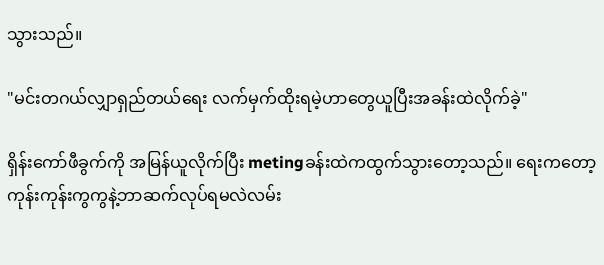သွားသည်။

"မင်းတဂယ်လျှာရှည်တယ်ရေး လက်မှက်ထိုးရမဲ့ဟာတွေယူပြီးအခန်းထဲလိုက်ခဲ့"

ရှိန်းကော်ဖီခွက်ကို အမြန်ယူလိုက်ပြီး metingခန်းထဲကထွက်သွားတော့သည်။ ရေးကတော့ ကုန်းကုန်းကွကွနဲ့ဘာဆက်လုပ်ရမလဲလမ်း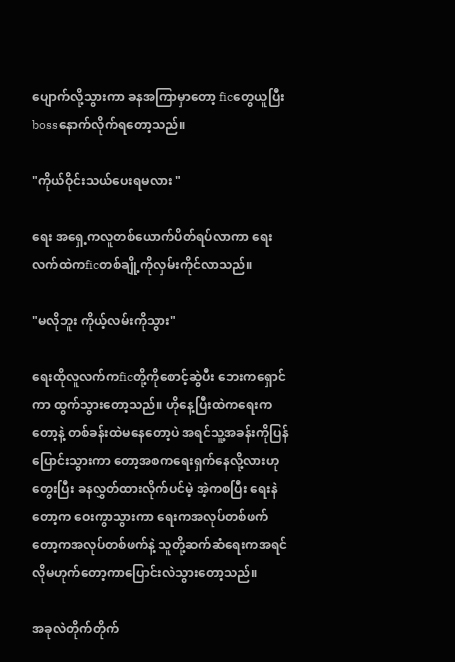ပျောက်လို့သွားကာ ခနအကြာမှာတော့ ficတွေယူပြီးbossနောက်လိုက်ရတော့သည်။

"ကိုယ်ဝိုင်းသယ်ပေးရမလား "

ရေး အရှေ့ကလူတစ်ယောက်ပိတ်ရပ်လာကာ ရေးလက်ထဲကficတစ်ချို့ကိုလှမ်းကိုင်လာသည်။

"မလိုဘူး ကိုယ့်လမ်းကိုသွား"

ရေးထိုလူလက်ကficတို့ကိုစောင့်ဆွဲပီး ဘေးကရှောင်ကာ ထွက်သွားတော့သည်။ ဟိုနေ့ပြီးထဲကရေးကတော့နဲ့ တစ်ခန်းထဲမနေတော့ပဲ အရင်သူ့အခန်းကိုပြန်ပြောင်းသွားကာ တော့အစကရေးရှက်နေလို့လားဟုတွေးပြီး ခနလွှတ်ထားလိုက်ပင်မဲ့ အဲ့ကစပြီး ရေးနဲတော့က ဝေးကွာသွားကာ ရေးကအလုပ်တစ်ဖက် တော့ကအလုပ်တစ်ဖက်နဲ့ သူတို့ဆက်ဆံရေးကအရင်လိုမဟုက်တော့ကာပြောင်းလဲသွားတော့သည်။

အခုလဲတိုက်တိုက်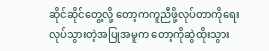ဆိုင်ဆိုင်တွေ့လို့ တော့ကကူညီဖို့လုပ်တာကိုရေးလုပ်သွားတဲ့အပြုအမူက တော့ကိုဆွဲထိုးသွား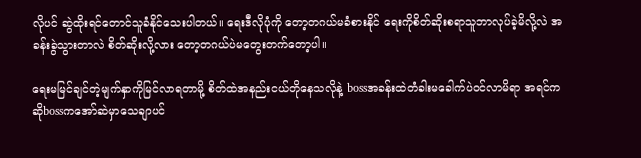လိုပင် ဆွဲထိုးရင်တောင်သူခံနိုင်သေးပါတယ်။ ရေးဒီလိုပုံကို တော့တဂယ်မခံစားနိုင် ရေးကိုစိတ်ဆိုးစရာသူဘာလုပ်ခဲ့မိလို့လဲ အခန်းခွဲသွားတာလဲ စိတ်ဆိုးလို့လား တော့တဂယ်ပဲမတွေးတက်တော့ပါ။

ရေးမမြင်ချင်တဲ့မျက်နှာကိုမြင်လာရတာမို့ စိတ်ထဲအနည်းငယ်တိုနေသလိုနဲ့ bossအခန်းထဲတံခါးမခေါက်ပဲဝင်လာမိရာ အရင်ကဆိုbossကအော်ဆဲမှာသေချာပင်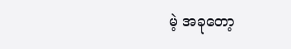မဲ့ အခုတော့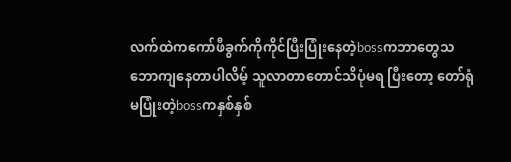လက်ထဲကကော်ဖီခွက်ကိုကိုင်ပြီးပြုံးနေတဲ့bossကဘာတွေသဘောကျနေတာပါလိမ့် သူလာတာတောင်သိပုံမရ ပြီးတော့ တော်ရုံမပြုံးတဲ့bossကနှစ်နှစ်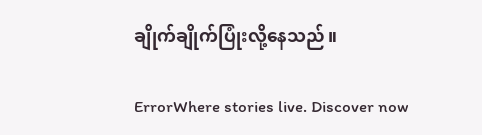ချိုက်ချိုက်ပြုံးလို့နေသည်။

ErrorWhere stories live. Discover now